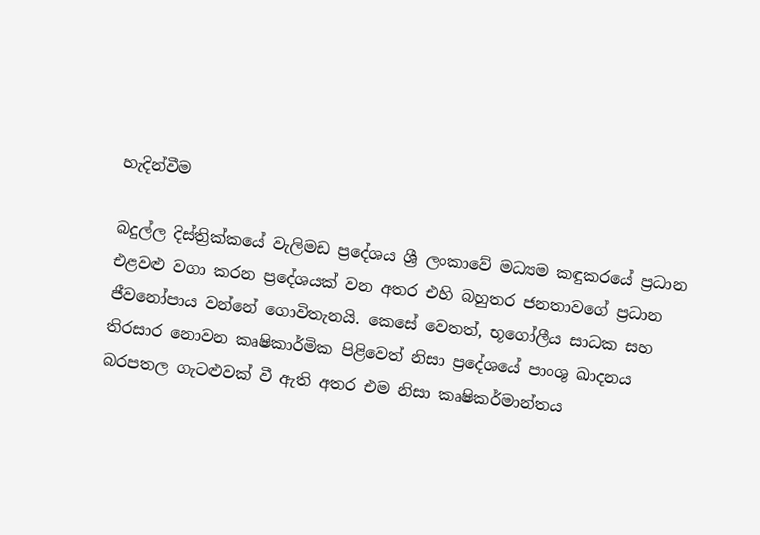හැදින්වීම

බදුල්ල දිස්ත්‍රික්කයේ වැලිමඩ ප්‍රදේශය ශ්‍රී ලංකාවේ මධ්‍යම කඳුකරයේ ප්‍රධාන එළවළු වගා කරන ප්‍රදේශයක් වන අතර එහි බහුතර ජනතාවගේ ප්‍රධාන ජීවනෝපාය වන්නේ ගොවිතැනයි. කෙසේ වෙතත්, භූගෝලීය සාධක සහ තිරසාර නොවන කෘෂිකාර්මික පිළිවෙත් නිසා ප්‍රදේශයේ පාංශු ඛාදනය  බරපතල ගැටළුවක් වී ඇති අතර එම නිසා කෘෂිකර්මාන්තය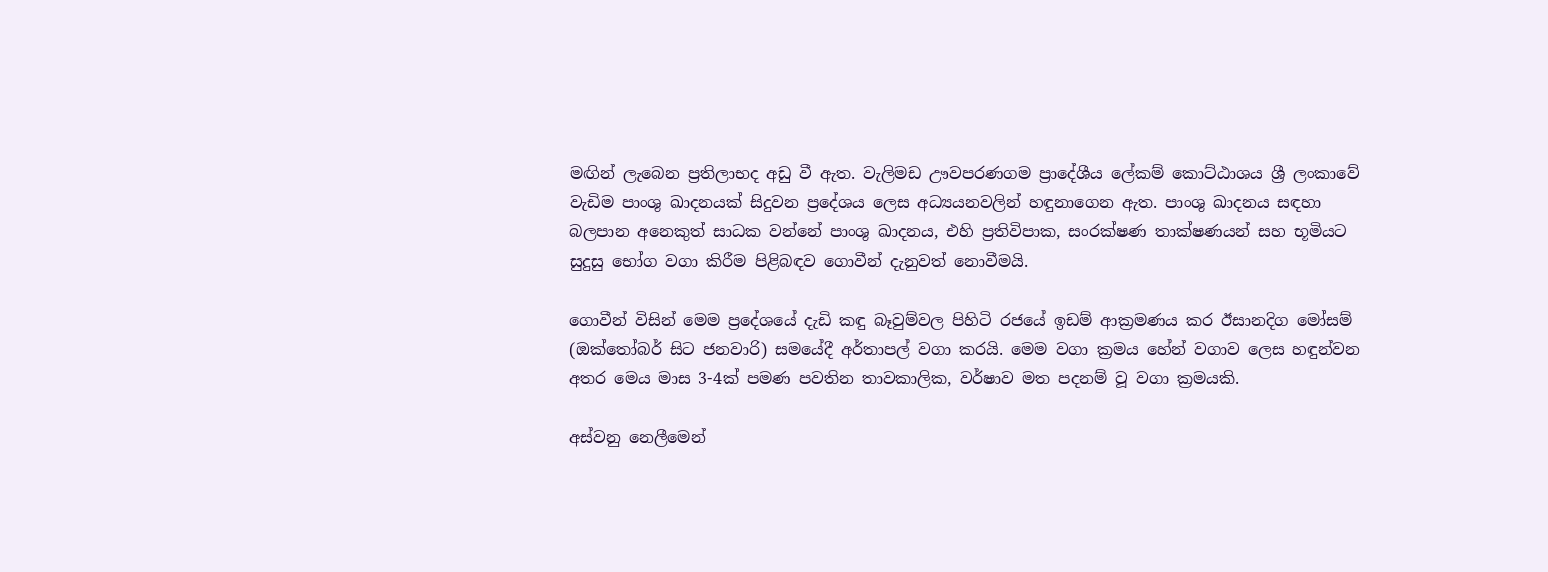මඟින් ලැබෙන ප්‍රතිලාභද අඩු වී ඇත. වැලිමඩ ඌවපරණගම ප්‍රාදේශීය ලේකම් කොට්ඨාශය ශ්‍රී ලංකාවේ වැඩිම පාංශු ඛාදනයක් සිදුවන ප්‍රදේශය ලෙස අධ්‍යයනවලින් හඳුනාගෙන ඇත. පාංශු ඛාදනය සඳහා බලපාන අනෙකුත් සාධක වන්නේ පාංශු ඛාදනය, එහි ප්‍රතිවිපාක, සංරක්ෂණ තාක්ෂණයන් සහ භූමියට සුදුසු භෝග වගා කිරීම පිළිබඳව ගොවීන් දැනුවත් නොවීමයි.

ගොවීන් විසින් මෙම ප්‍රදේශයේ දැඩි කඳු බෑවුම්වල පිහිටි රජයේ ඉඩම් ආක්‍රමණය කර ඊසානදිග මෝසම් (ඔක්තෝබර් සිට ජනවාරි) සමයේදී අර්තාපල් වගා කරයි. මෙම වගා ක්‍රමය හේන් වගාව ලෙස හඳුන්වන අතර මෙය මාස 3-4ක් පමණ පවතින තාවකාලික, වර්ෂාව මත පදනම් වූ වගා ක්‍රමයකි.

අස්වනු නෙලීමෙන්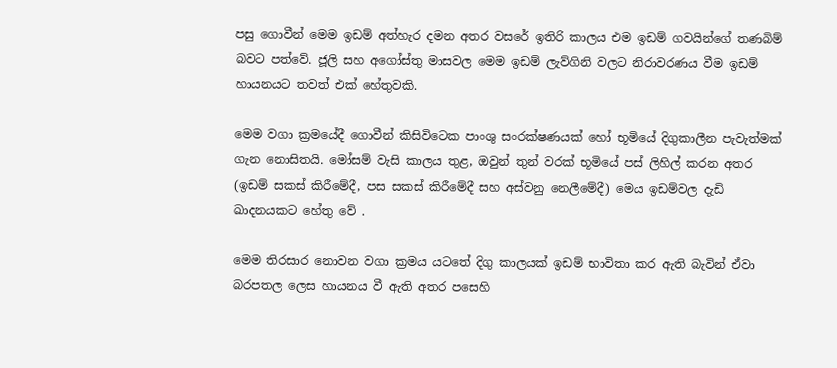පසු ගොවීන් මෙම ඉඩම් අත්හැර දමන අතර වසරේ ඉතිරි කාලය එම ඉඩම් ගවයින්ගේ තණබිම් බවට පත්වේ. ජූලි සහ අගෝස්තු මාසවල මෙම ඉඩම් ලැව්ගිනි වලට නිරාවරණය වීම ඉඩම් හායනයට තවත් එක් හේතුවකි.

මෙම වගා ක්‍රමයේදී ගොවීන් කිසිවිටෙක පාංශු සංරක්ෂණයක් හෝ භූමියේ දිගුකාලීන පැවැත්මක් ගැන නොසිතයි. මෝසම් වැසි කාලය තුළ, ඔවුන් තුන් වරක් භූමියේ පස් ලිහිල් කරන අතර (ඉඩම් සකස් කිරීමේදී, පස සකස් කිරීමේදී සහ අස්වනු නෙලීමේදී) මෙය ඉඩම්වල දැඩි ඛාදනයකට හේතු වේ .

මෙම තිරසාර නොවන වගා ක්‍රමය යටතේ දිගු කාලයක් ඉඩම් භාවිතා කර ඇති බැවින් ඒවා බරපතල ලෙස හායනය වී ඇති අතර පසෙහි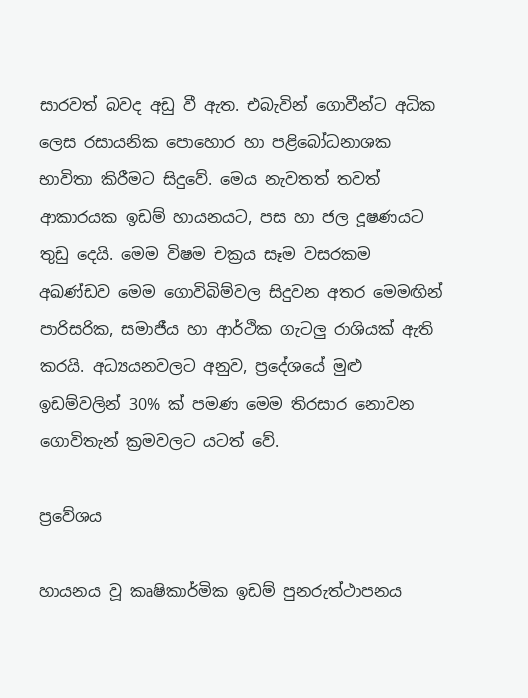සාරවත් බවද අඩු වී ඇත. එබැවින් ගොවීන්ට අධික ලෙස රසායනික පොහොර හා පළිබෝධනාශක භාවිතා කිරීමට සිදුවේ. මෙය නැවතත් තවත් ආකාරයක ඉඩම් හායනයට, පස හා ජල දූෂණයට තුඩු දෙයි. මෙම විෂම චක්‍රය සෑම වසරකම අඛණ්ඩව මෙම ගොවිබිම්වල සිදුවන අතර මෙමඟින් පාරිසරික, සමාජීය හා ආර්ථික ගැටලු රාශියක් ඇති කරයි. අධ්‍යයනවලට අනුව, ප්‍රදේශයේ මුළු ඉඩම්වලින් 30% ක් පමණ මෙම තිරසාර නොවන ගොවිතැන් ක්‍රමවලට යටත් වේ.

ප්‍රවේශය

හායනය වූ කෘෂිකාර්මික ඉඩම් පුනරුත්ථාපනය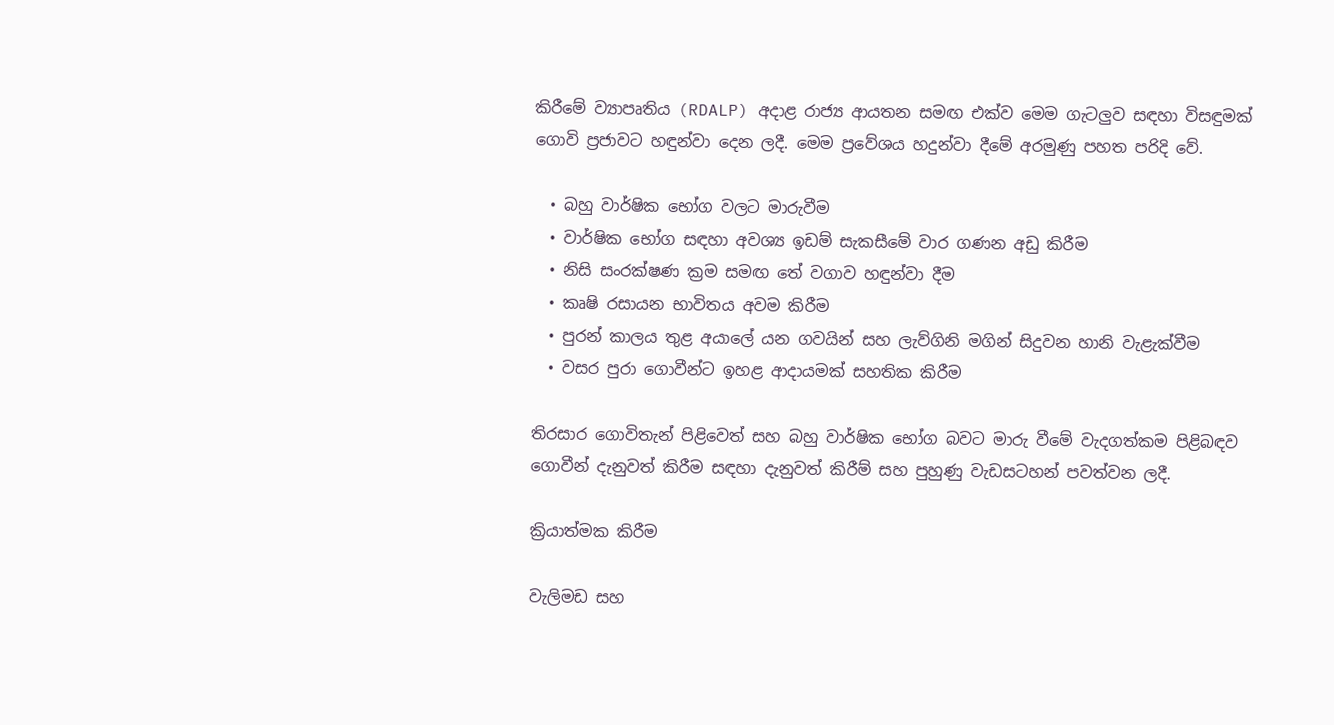කිරීමේ ව්‍යාපෘතිය (RDALP) අදාළ රාජ්‍ය ආයතන සමඟ එක්ව මෙම ගැටලුව සඳහා විසඳුමක් ගොවි ප්‍රජාවට හඳුන්වා දෙන ලදී. මෙම ප්‍රවේශය හදුන්වා දීමේ අරමුණු පහත පරිදි වේ.

  • බහු වාර්ෂික භෝග වලට මාරුවීම
  • වාර්ෂික භෝග සඳහා අවශ්‍ය ඉඩම් සැකසීමේ වාර ගණන අඩු කිරීම
  • නිසි සංරක්ෂණ ක්‍රම සමඟ තේ වගාව හඳුන්වා දීම
  • කෘෂි රසායන භාවිතය අවම කිරීම
  • පුරන් කාලය තුළ අයාලේ යන ගවයින් සහ ලැව්ගිනි මගින් සිදුවන හානි වැළැක්වීම
  • වසර පුරා ගොවීන්ට ඉහළ ආදායමක් සහතික කිරීම

තිරසාර ගොවිතැන් පිළිවෙත් සහ බහු වාර්ෂික භෝග බවට මාරු වීමේ වැදගත්කම පිළිබඳව ගොවීන් දැනුවත් කිරීම සඳහා දැනුවත් කිරීම් සහ පුහුණු වැඩසටහන් පවත්වන ලදී.

ක්‍රියාත්මක කිරීම

වැලිමඩ සහ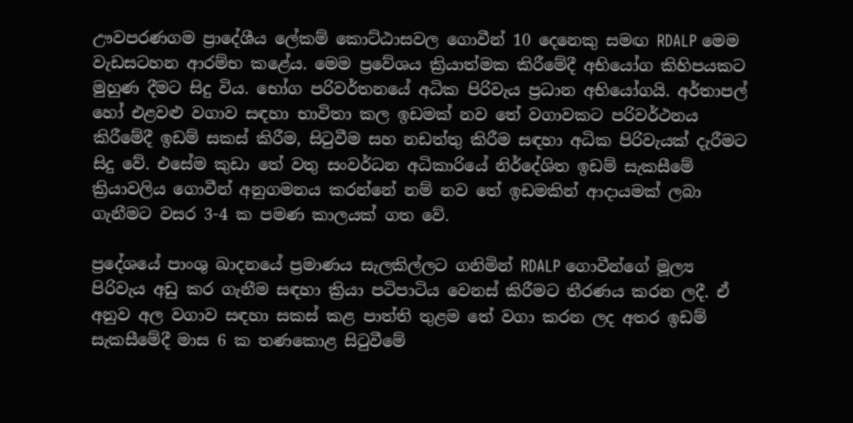ඌවපරණගම ප්‍රාදේශීය ලේකම් කොට්ඨාසවල ගොවීන් 10 දෙනෙකු සමඟ RDALP මෙම වැඩසටහන ආරම්භ කළේය. මෙම ප්‍රවේශය ක්‍රියාත්මක කිරීමේදී අභියෝග කිහිපයකට මුහුණ දීමට සිදු විය. භෝග පරිවර්තනයේ අධික පිරිවැය ප්‍රධාන අභියෝගයි. අර්තාපල් හෝ එළවළු වගාව සඳහා භාවිතා කල ඉඩමක් නව තේ වගාවකට පරිවර්ථනය කිරීමේදී ඉඩම් සකස් කිරීම, සිටුවීම සහ නඩත්තු කිරීම සඳහා අධික පිරිවැයක් දැරීමට සිදු වේ. එසේම කුඩා තේ වතු සංවර්ධන අධිකාරියේ නිර්දේශිත ඉඩම් සැකසීමේ ක්‍රියාවලිය ගොවීන් අනුගමනය කරන්නේ නම් නව තේ ඉඩමකින් ආදායමක් ලබා ගැනීමට වසර 3-4 ක පමණ කාලයක් ගත වේ.

ප්‍රදේශයේ පාංශු ඛාදනයේ ප්‍රමාණය සැලකිල්ලට ගනිමින් RDALP ගොවීන්ගේ මූල්‍ය පිරිවැය අඩු කර ගැනීම සඳහා ක්‍රියා පටිපාටිය වෙනස් කිරීමට තීරණය කරන ලදී. ඒ අනුව අල වගාව සඳහා සකස් කළ පාත්ති තුළම තේ වගා කරන ලද අතර ඉඩම් සැකසීමේදී මාස 6 ක තණකොළ සිටුවීමේ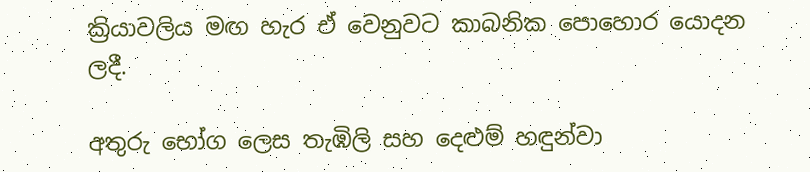ක්‍රියාවලිය මඟ හැර ඒ වෙනුවට කාබනික පොහොර යොදන ලදී.

අතුරු භෝග ලෙස තැඹිලි සහ දෙළුම් හඳුන්වා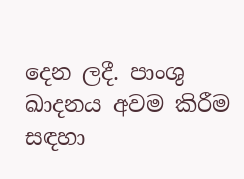දෙන ලදී. පාංශු ඛාදනය අවම කිරීම සඳහා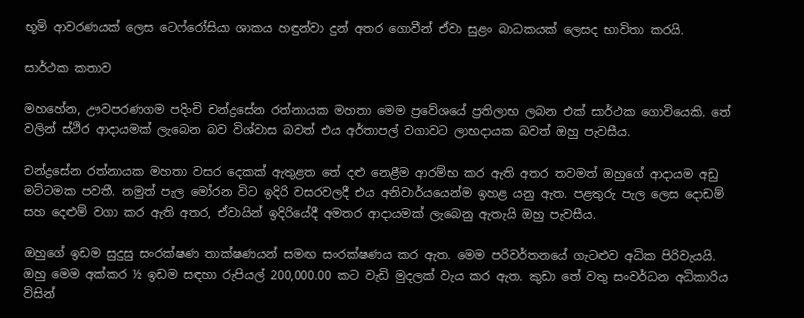භූමි ආවරණයක් ලෙස ටෙෆ්රෝසියා ශාකය හඳුන්වා දුන් අතර ගොවීන් ඒවා සුළං බාධකයක් ලෙසද භාවිතා කරයි.

සාර්ථක කතාව

මහහේන, ඌවපරණගම පදිංචි චන්ද්‍රසේන රත්නායක මහතා මෙම ප්‍රවේශයේ ප්‍රතිලාභ ලබන එක් සාර්ථක ගොවියෙකි. තේ වලින් ස්ථිර ආදායමක් ලැබෙන බව විශ්වාස බවත් එය අර්තාපල් වගාවට ලාභදායක බවත් ඔහු පැවසීය.

චන්ද්‍රසේන රත්නායක මහතා වසර දෙකක් ඇතුළත තේ දළු නෙළීම ආරම්භ කර ඇති අතර තවමත් ඔහුගේ ආදායම අඩු මට්ටමක පවතී. නමුත් පැල මෝරන විට ඉදිරි වසරවලදී එය අනිවාර්යයෙන්ම ඉහළ යනු ඇත. පළතුරු පැල ලෙස දොඩම් සහ දෙළුම් වගා කර ඇති අතර, ඒවායින් ඉදිරියේදී අමතර ආදායමක් ලැබෙනු ඇතැයි ඔහු පැවසීය.

ඔහුගේ ඉඩම සුදුසු සංරක්ෂණ තාක්ෂණයන් සමඟ සංරක්ෂණය කර ඇත. මෙම පරිවර්තනයේ ගැටළුව අධික පිරිවැයයි. ඔහු මෙම අක්කර ½ ඉඩම සඳහා රුපියල් 200,000.00 කට වැඩි මුදලක් වැය කර ඇත. කුඩා තේ වතු සංවර්ධන අධිකාරිය විසින්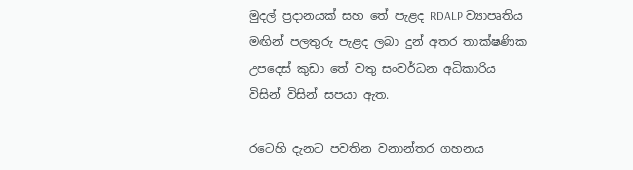මුදල් ප්‍රදානයක් සහ තේ පැළද RDALP ව්‍යාපෘතිය මඟින් පලතුරු පැළද ලබා දුන් අතර තාක්ෂණික උපදෙස් කුඩා තේ වතු සංවර්ධන අධිකාරිය විසින් විසින් සපයා ඇත.

රටෙහි දැනට පවතින වනාන්තර ගහනය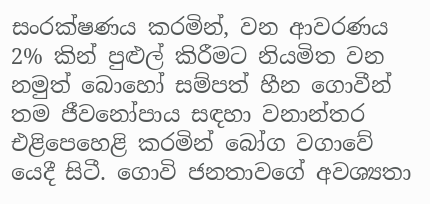සංරක්ෂණය කරමින්, වන ආවරණය 2% කින් පුළුල් කිරීමට නියමිත වන නමුත් බොහෝ සම්පත් හීන ගොවීන් තම ජීවනෝපාය සඳහා වනාන්තර එළිපෙහෙළි කරමින් බෝග වගාවේ යෙදී සිටී. ගොවි ජනතාවගේ අවශ්‍යතා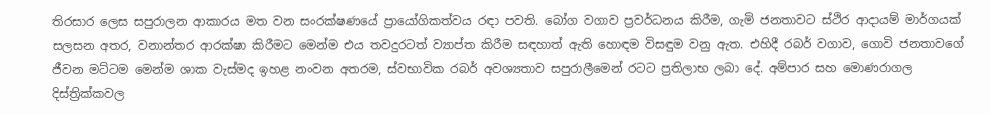තිරසාර ලෙස සපුරාලන ආකාරය මත වන සංරක්ෂණයේ ප්‍රායෝගිකත්වය රඳා පවති. බෝග වගාව ප්‍රවර්ධනය කිරීම, ගැමි ජනතාවට ස්ථිර ආදායම් මාර්ගයක් සලසන අතර, වනාන්තර ආරක්ෂා කිරීමට මෙන්ම එය තවදුරටත් ව්‍යාප්ත කිරීම සඳහාත් ඇති හොඳම විසඳුම වනු ඇත. එහිදී රබර් වගාව, ගොවි ජනතාවගේ  ජීවන මට්ටම මෙන්ම ශාක වැස්මද ඉහළ නංවන අතරම, ස්වභාවික රබර් අවශ්‍යතාව සපුරාලීමෙන් රටට ප්‍රතිලාභ ලබා දේ. අම්පාර සහ මොණරාගල දිස්ත්‍රික්කවල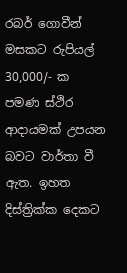රබර් ගොවීන් මසකට රුපියල් 30,000/- ක පමණ ස්ථිර  ආදායමක් උපයන බවට වාර්තා වී ඇත. ඉහත දිස්ත්‍රික්ක දෙකට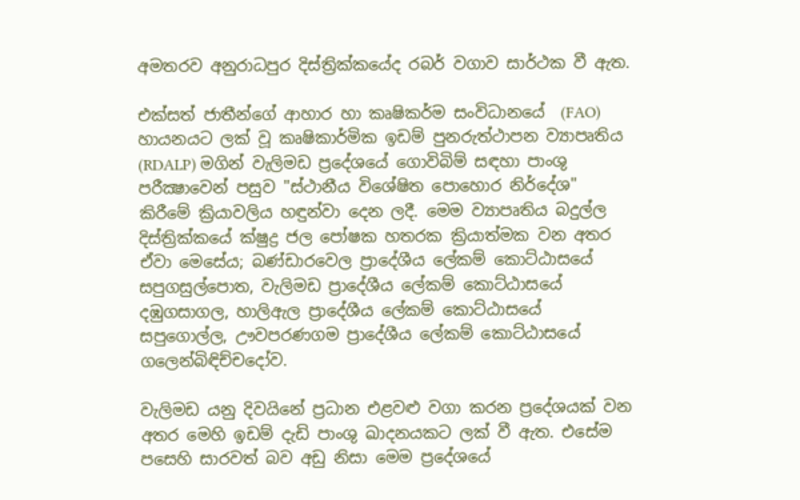අමතරව අනුරාධපුර දිස්ත්‍රික්කයේද රබර් වගාව සාර්ථක වී ඇත.

එක්සත් ජාතීන්ගේ ආහාර හා කෘෂිකර්ම සංවිධානයේ  (FAO)  හායනයට ලක් වූ කෘෂිකාර්මික ඉඩම් පුනරුත්ථාපන ව්‍යාපෘතිය (RDALP) මගින් වැලිමඩ ප්‍රදේශයේ ගොවිබිම් සඳහා පාංශු පරීක්‍ෂාවෙන් පසුව "ස්ථානීය විශේෂිත පොහොර නිර්දේශ" කිරීමේ ක්‍රියාවලිය හඳුන්වා දෙන ලදී. මෙම ව්‍යාපෘතිය බදුල්ල දිස්ත්‍රික්කයේ ක්ෂුද්‍ර ජල පෝෂක හතරක ක්‍රියාත්මක වන අතර ඒවා මෙසේය; බණ්ඩාරවෙල ප්‍රාදේශීය ලේකම් කොට්ඨාසයේ සපුගසුල්පොත, වැලිමඩ ප්‍රාදේශීය ලේකම් කොට්ඨාසයේ දඹුගසාගල, හාලිඇල ප්‍රාදේශීය ලේකම් කොට්ඨාසයේ සපුගොල්ල, ඌවපරණගම ප්‍රාදේශීය ලේකම් කොට්ඨාසයේ ගලෙන්බිඳිච්චදෝව.

වැලිමඩ යනු දිවයිනේ ප්‍රධාන එළවළු වගා කරන ප්‍රදේශයක් වන අතර මෙහි ඉඩම් දැඩි පාංශු ඛාදනයකට ලක් වී ඇත. එසේම පසෙහි සාරවත් බව අඩු නිසා මෙම ප්‍රදේශයේ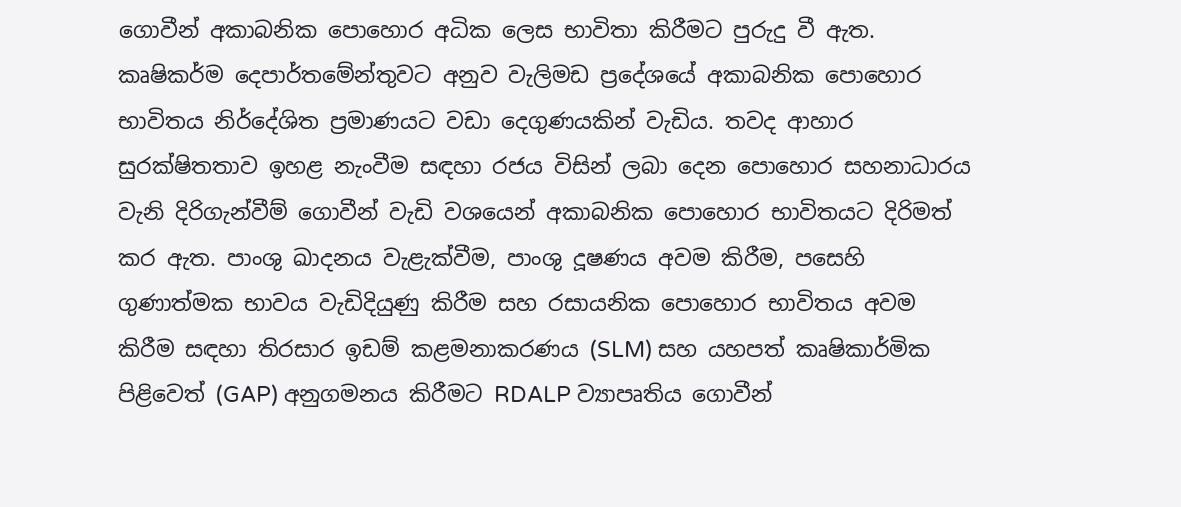ගොවීන් අකාබනික පොහොර අධික ලෙස භාවිතා කිරීමට පුරුදු වී ඇත. කෘෂිකර්ම දෙපාර්තමේන්තුවට අනුව වැලිමඩ ප්‍රදේශයේ අකාබනික පොහොර භාවිතය නිර්දේශිත ප්‍රමාණයට වඩා දෙගුණයකින් වැඩිය. තවද ආහාර සුරක්ෂිතතාව ඉහළ නැංවීම සඳහා රජය විසින් ලබා දෙන පොහොර සහනාධාරය වැනි දිරිගැන්වීම් ගොවීන් වැඩි වශයෙන් අකාබනික පොහොර භාවිතයට දිරිමත් කර ඇත. පාංශු ඛාදනය වැළැක්වීම, පාංශු දූෂණය අවම කිරීම, පසෙහි ගුණාත්මක භාවය වැඩිදියුණු කිරීම සහ රසායනික පොහොර භාවිතය අවම කිරීම සඳහා තිරසාර ඉඩම් කළමනාකරණය (SLM) සහ යහපත් කෘෂිකාර්මික පිළිවෙත් (GAP) අනුගමනය කිරීමට RDALP ව්‍යාපෘතිය ගොවීන්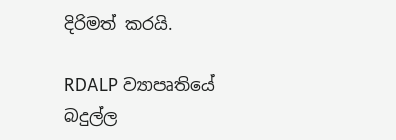දිරිමත් කරයි.

RDALP ව්‍යාපෘතියේ බදුල්ල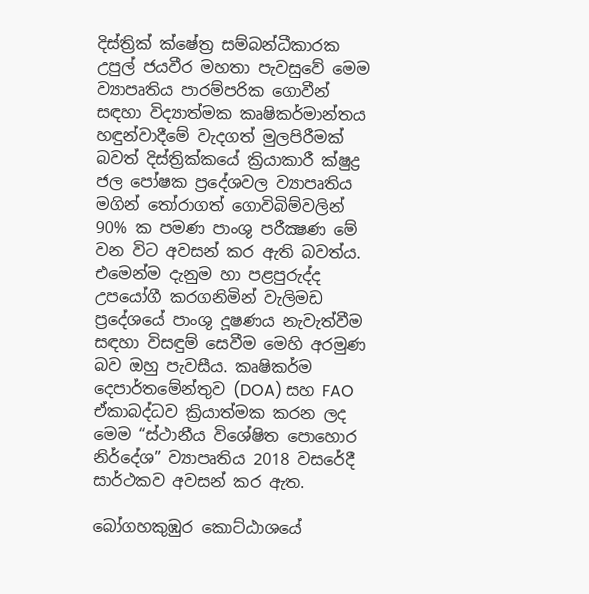දිස්ත්‍රික් ක්ෂේත්‍ර සම්බන්ධීකාරක උපුල් ජයවීර මහතා පැවසුවේ මෙම ව්‍යාපෘතිය පාරම්පරික ගොවීන් සඳහා විද්‍යාත්මක කෘෂිකර්මාන්තය හඳුන්වාදීමේ වැදගත් මුලපිරීමක් බවත් දිස්ත්‍රික්කයේ ක්‍රියාකාරී ක්ෂුද්‍ර ජල පෝෂක ප්‍රදේශවල ව්‍යාපෘතිය මගින් තෝරාගත් ගොවිබිම්වලින් 90% ක පමණ පාංශු පරීක්‍ෂණ මේ වන විට අවසන් කර ඇති බවත්ය. එමෙන්ම දැනුම හා පළපුරුද්ද උපයෝගී කරගනිමින් වැලිමඩ ප්‍රදේශයේ පාංශු දූෂණය නැවැත්වීම සඳහා විසඳුම් සෙවීම මෙහි අරමුණ බව ඔහු පැවසීය. කෘෂිකර්ම දෙපාර්තමේන්තුව (DOA) සහ FAO ඒකාබද්ධව ක්‍රියාත්මක කරන ලද මෙම “ස්ථානීය විශේෂිත පොහොර නිර්දේශ” ව්‍යාපෘතිය 2018 වසරේදී සාර්ථකව අවසන් කර ඇත.

බෝගහකුඹුර කොට්ඨාශයේ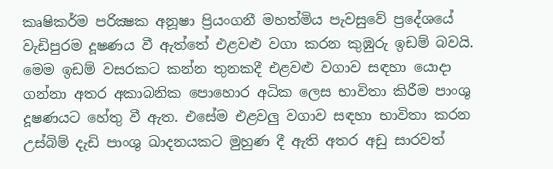කෘෂිකර්ම පරික්‍ෂක අනූෂා ප්‍රියංගනී මහත්මිය පැවසුවේ ප්‍රදේශයේ වැඩිපුරම දූෂණය වී ඇත්තේ එළවළු වගා කරන කුඹුරු ඉඩම් බවයි. මෙම ඉඩම් වසරකට කන්න තුනකදී එළවළු වගාව සඳහා යොදා ගන්නා අතර අකාබනික පොහොර අධික ලෙස භාවිතා කිරීම පාංශු දූෂණයට හේතු වී ඇත. එසේම එළවලු වගාව සඳහා භාවිතා කරන උස්බිම් දැඩි පාංශු ඛාදනයකට මුහුණ දී ඇති අතර අඩු සාරවත්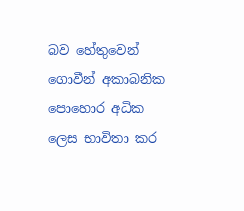බව හේතුවෙන් ගොවීන් අකාබනික පොහොර අධික ලෙස භාවිතා කර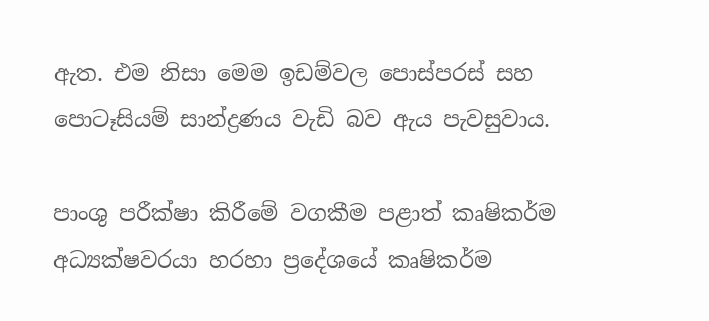ඇත. එම නිසා මෙම ඉඩම්වල පොස්පරස් සහ පොටෑසියම් සාන්ද්‍රණය වැඩි බව ඇය පැවසුවාය.

පාංශු පරීක්ෂා කිරීමේ වගකීම පළාත් කෘෂිකර්ම අධ්‍යක්ෂවරයා හරහා ප්‍රදේශයේ කෘෂිකර්ම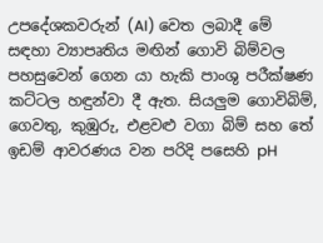උපදේශකවරුන් (AI) වෙත ලබාදී මේ සඳහා ව්‍යාපෘතිය මඟින් ගොවි බිම්වල පහසුවෙන් ගෙන යා හැකි පාංශු පරීක්ෂණ කට්ටල හඳුන්වා දී ඇත. සියලුම ගොවිබිම්, ගෙවතු, කුඹුරු, එළවළු වගා බිම් සහ තේ ඉඩම් ආවරණය වන පරිදි පසෙහි pH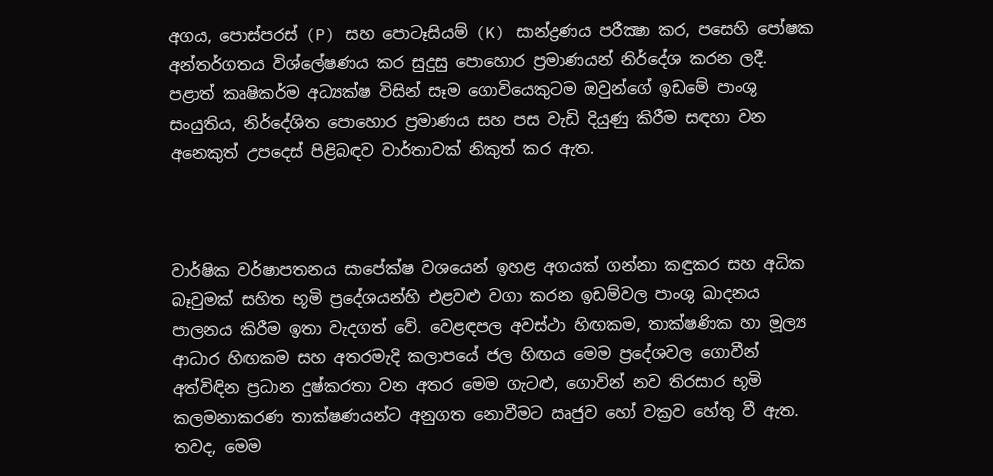අගය, පොස්පරස් (P) සහ පොටෑසියම් (K) සාන්ද්‍රණය පරීක්‍ෂා කර, පසෙහි පෝෂක අන්තර්ගතය විශ්ලේෂණය කර සුදුසු පොහොර ප්‍රමාණයන් නිර්දේශ කරන ලදී. පළාත් කෘෂිකර්ම අධ්‍යක්ෂ විසින් සෑම ගොවියෙකුටම ඔවුන්ගේ ඉඩමේ පාංශු සංයුතිය, නිර්දේශිත පොහොර ප්‍රමාණය සහ පස වැඩි දියුණු කිරීම සඳහා වන අනෙකුත් උපදෙස් පිළිබඳව වාර්තාවක් නිකුත් කර ඇත.



වාර්ෂික වර්ෂාපතනය සාපේක්ෂ වශයෙන් ඉහළ අගයක් ගන්නා කඳුකර සහ අධික බෑවුමක් සහිත භූමි ප්‍රදේශයන්හි එළවළු වගා කරන ඉඩම්වල පාංශු ඛාදනය පාලනය කිරීම ඉතා වැදගත් වේ. වෙළඳපල අවස්ථා හිඟකම, තාක්ෂණික හා මූල්‍ය ආධාර හිඟකම සහ අතරමැදි කලාපයේ ජල හිඟය මෙම ප්‍රදේශවල ගොවීන් අත්විඳින ප්‍රධාන දුෂ්කරතා වන අතර මෙම ගැටළු, ගොවින් නව තිරසාර භූමි කලමනාකරණ තාක්ෂණයන්ට අනුගත නොවීමට ඍජුව හෝ වක්‍රව හේතු වී ඇත. තවද, මෙම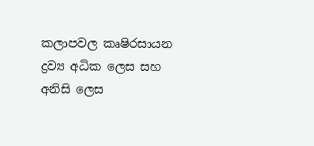කලාපවල කෘෂිරසායන ද්‍රව්‍ය අධික ලෙස සහ අනිසි ලෙස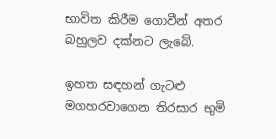භාවිත කිරීම ගොවීන් අතර බහුලව දක්නට ලැබේ.

ඉහත සඳහන් ගැටළු මගහරවාගෙන තිරසාර භුමි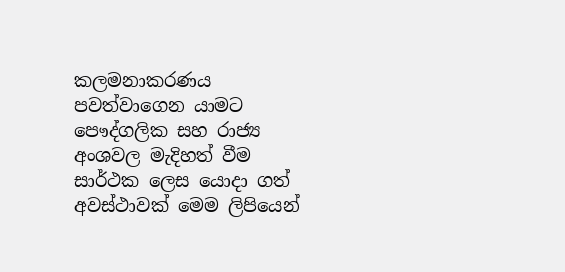කලමනාකරණය පවත්වාගෙන යාමට පෞද්ගලික සහ රාජ්‍ය අංශවල මැදිහත් වීම සාර්ථක ලෙස යොදා ගත් අවස්ථාවක් මෙම ලිපියෙන්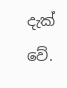දැක් වේ.